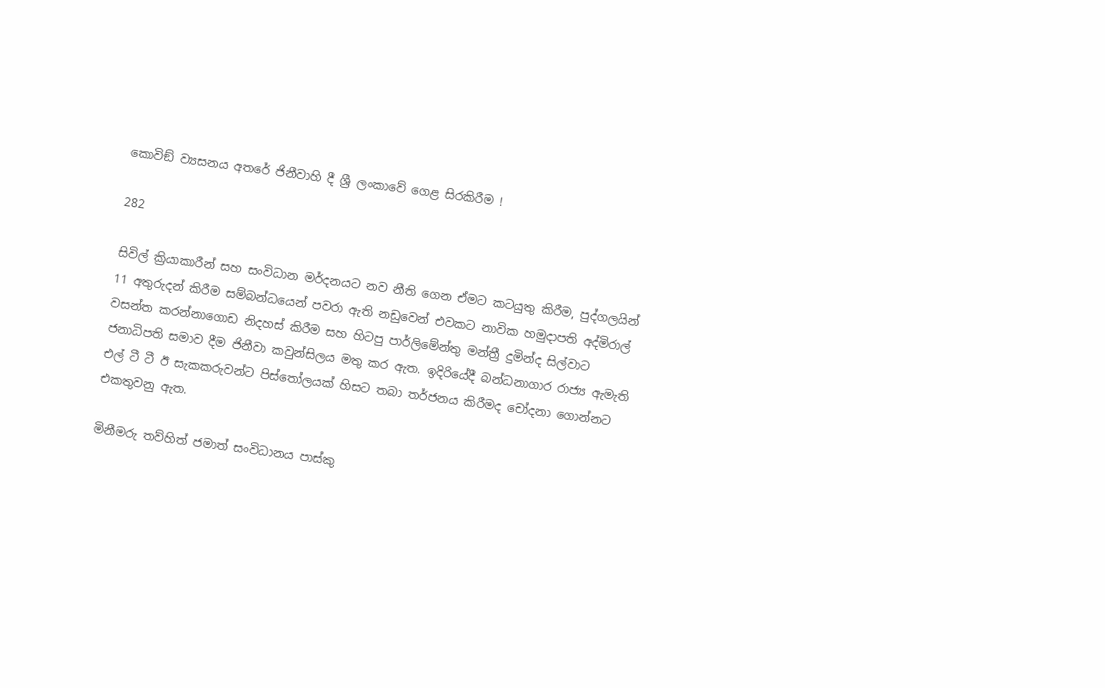කොවිඞ් ව්‍යසනය අතරේ ජිනීවාහි දී ශ්‍රී ලංකාවේ ගෙළ සිරකිරීම !

282

සිවිල් ක්‍රියාකාරීන් සහ සංවිධාන මර්දනයට නව නීති ගෙන ඒමට කටයුතු කිරීම, පුද්ගලයින් 11 අතුරුදන් කිරීම සම්බන්ධයෙන් පවරා ඇති නඩුවෙන් එවකට නාවික හමුදාපති අද්මිරාල් වසන්ත කරන්නාගොඩ නිදහස් කිරීම සහ හිටපු පාර්ලිමේන්තු මන්ත්‍රී දුමින්ද සිල්වාට ජනාධිපති සමාව දීම ජිනීවා කවුන්සිලය මතු කර ඇත. ඉදිරියේදී බන්ධනාගාර රාජ්‍ය ඇමැති එල් ටී ටී ඊ සැකකරුවන්ට පිස්තෝලයක් හිසට තබා තර්ජනය කිරීමද චෝදනා ගොන්නට එකතුවනු ඇත.

මිනීමරු තව්හිත් ජමාත් සංවිධානය පාස්කු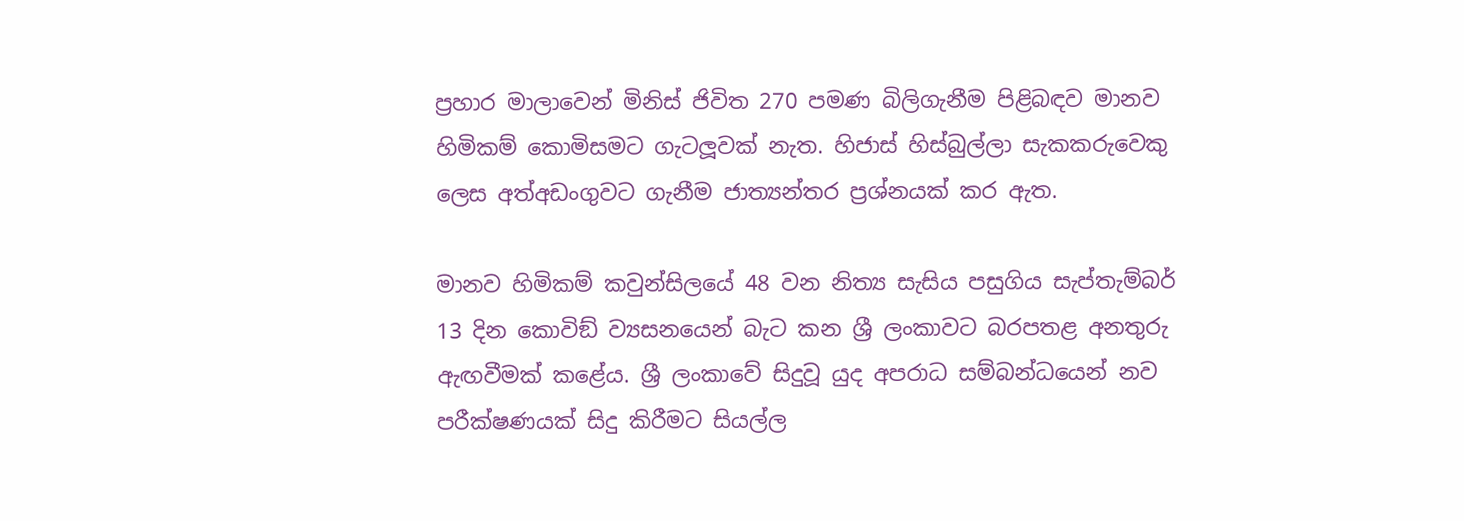ප්‍රහාර මාලාවෙන් මිනිස් ජිවිත 270 පමණ බිලිගැනීම පිළිබඳව මානව හිමිකම් කොමිසමට ගැටලූවක් නැත. හිජාස් හිස්බුල්ලා සැකකරුවෙකු ලෙස අත්අඩංගුවට ගැනීම ජාත්‍යන්තර ප්‍රශ්නයක් කර ඇත.

මානව හිමිකම් කවුන්සිලයේ 48 වන නිත්‍ය සැසිය පසුගිය සැප්තැම්බර් 13 දින කොවිඞ් ව්‍යසනයෙන් බැට කන ශ්‍රී ලංකාවට බරපතළ අනතුරු ඇඟවීමක් කළේය. ශ්‍රී ලංකාවේ සිදුවූ යුද අපරාධ සම්බන්ධයෙන් නව පරීක්ෂණයක් සිදු කිරීමට සියල්ල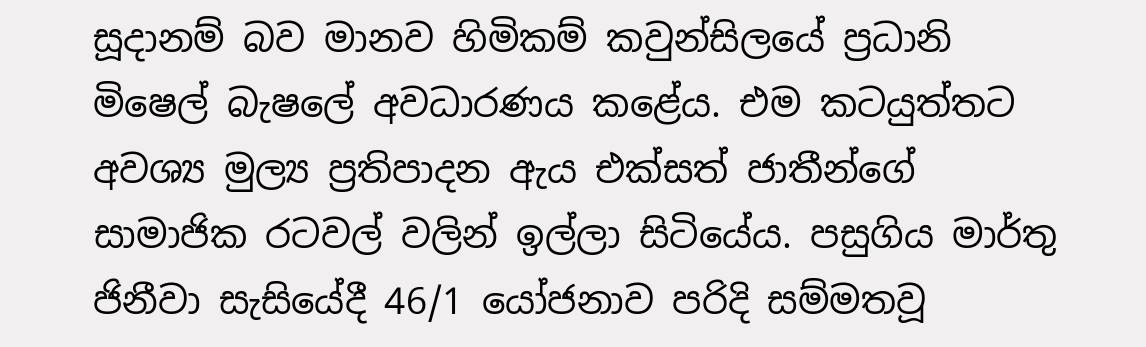සූදානම් බව මානව හිමිකම් කවුන්සිලයේ ප්‍රධානි මිෂෙල් බැෂලේ අවධාරණය කළේය. එම කටයුත්තට අවශ්‍ය මුල්‍ය ප්‍රතිපාදන ඇය එක්සත් ජාතීන්ගේ සාමාජික රටවල් වලින් ඉල්ලා සිටියේය. පසුගිය මාර්තු ජිනීවා සැසියේදී 46/1 යෝජනාව පරිදි සම්මතවූ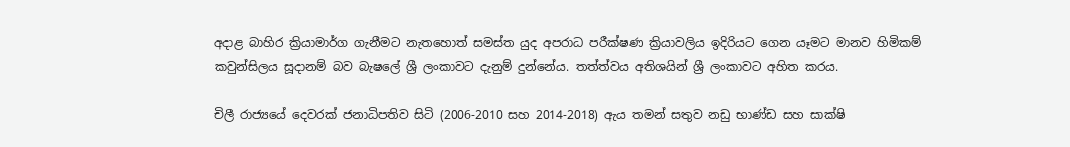අදාළ බාහිර ක්‍රියාමාර්ග ගැනීමට නැතහොත් සමස්ත යුද අපරාධ පරීක්ෂණ ක්‍රියාවලිය ඉදිරියට ගෙන යෑමට මානව හිමිකම් කවුන්සිලය සූදානම් බව බැෂලේ ශ්‍රී ලංකාවට දැනුම් දුන්නේය. තත්ත්වය අතිශයින් ශ්‍රී ලංකාවට අහිත කරය.

චිලී රාජ්‍යයේ දෙවරක් ජනාධිපතිව සිටි (2006-2010 සහ 2014-2018) ඇය තමන් සතුව නඩු භාණ්ඩ සහ සාක්ෂි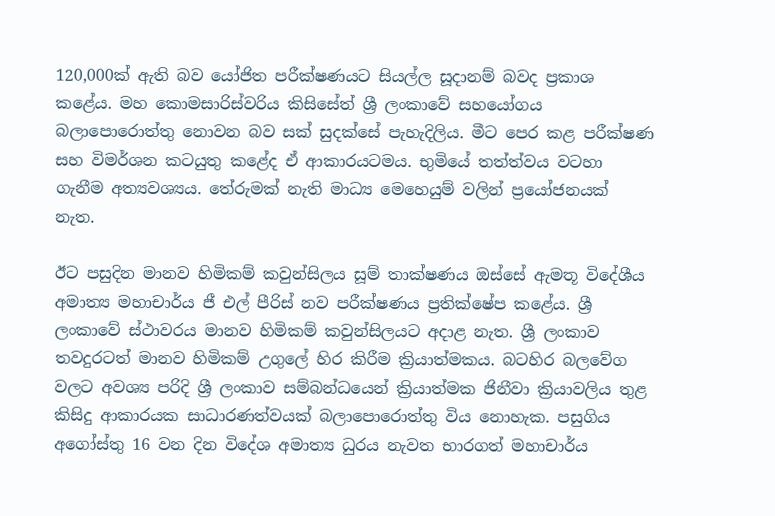120,000ක් ඇති බව යෝජිත පරීක්ෂණයට සියල්ල සූදානම් බවද ප්‍රකාශ කළේය. මහ කොමසාරිස්වරිය කිසිසේත් ශ්‍රී ලංකාවේ සහයෝගය බලාපොරොත්තු නොවන බව සක් සුදක්සේ පැහැදිලිය. මීට පෙර කළ පරීක්ෂණ සහ විමර්ශන කටයුතු කළේද ඒ ආකාරයටමය. භුමියේ තත්ත්වය වටහා ගැනීම අත්‍යවශ්‍යය. තේරුමක් නැති මාධ්‍ය මෙහෙයුම් වලින් ප්‍රයෝජනයක් නැත.

ඊට පසුදින මානව හිමිකම් කවුන්සිලය සූම් තාක්ෂණය ඔස්සේ ඇමතූ විදේශීය අමාත්‍ය මහාචාර්ය ජී එල් පීරිස් නව පරීක්ෂණය ප්‍රතික්ෂේප කළේය. ශ්‍රී ලංකාවේ ස්ථාවරය මානව හිමිකම් කවුන්සිලයට අදාළ නැත. ශ්‍රී ලංකාව තවදුරටත් මානව හිමිකම් උගුලේ හිර කිරීම ක්‍රියාත්මකය. බටහිර බලවේග වලට අවශ්‍ය පරිදි ශ්‍රී ලංකාව සම්බන්ධයෙන් ක්‍රියාත්මක ජිනීවා ක්‍රියාවලිය තුළ කිසිදු ආකාරයක සාධාරණත්වයක් බලාපොරොත්තු විය නොහැක. පසුගිය අගෝස්තු 16 වන දින විදේශ අමාත්‍ය ධුරය නැවත භාරගත් මහාචාර්ය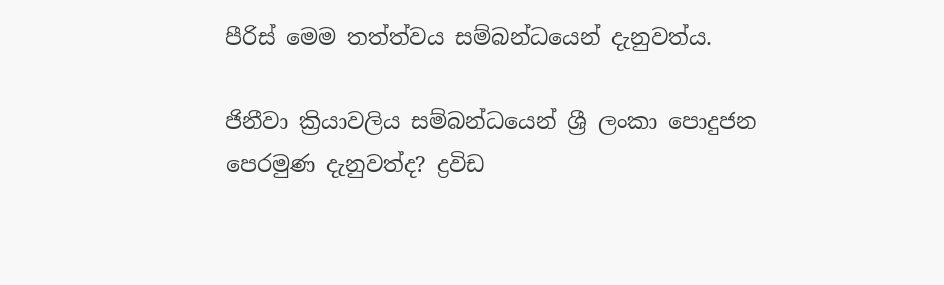පීරිස් මෙම තත්ත්වය සම්බන්ධයෙන් දැනුවත්ය.

ජිනීවා ක්‍රියාවලිය සම්බන්ධයෙන් ශ්‍රී ලංකා පොදුජන පෙරමුණ දැනුවත්ද? ද්‍රවිඩ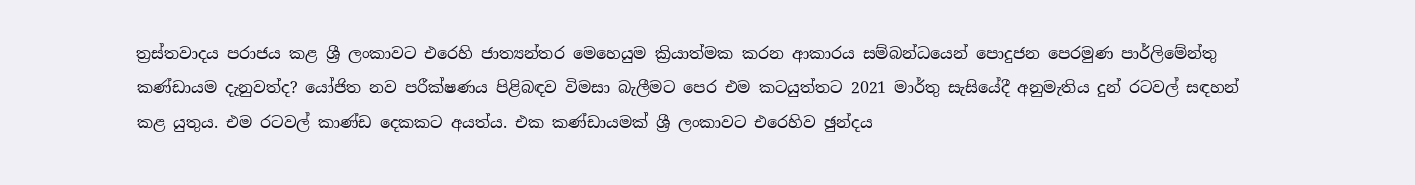ත්‍රස්තවාදය පරාජය කළ ශ්‍රී ලංකාවට එරෙහි ජාත්‍යන්තර මෙහෙයුම ක්‍රියාත්මක කරන ආකාරය සම්බන්ධයෙන් පොදුජන පෙරමුණ පාර්ලිමේන්තු කණ්ඩායම දැනුවත්ද? යෝජිත නව පරීක්ෂණය පිළිබඳව විමසා බැලීමට පෙර එම කටයුත්තට 2021 මාර්තු සැසියේදී අනුමැතිය දුන් රටවල් සඳහන් කළ යුතුය. එම රටවල් කාණ්ඩ දෙකකට අයත්ය. එක කණ්ඩායමක් ශ්‍රී ලංකාවට එරෙහිව ඡුන්දය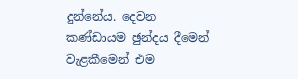දුන්නේය. දෙවන කණ්ඩායම ඡුන්දය දීමෙන් වැළකීමෙන් එම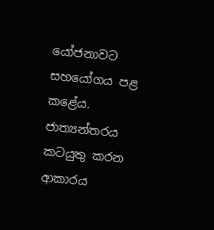යෝජනාවට සහයෝගය පළ කළේය. ජාත්‍යන්තරය කටයුතු කරන ආකාරය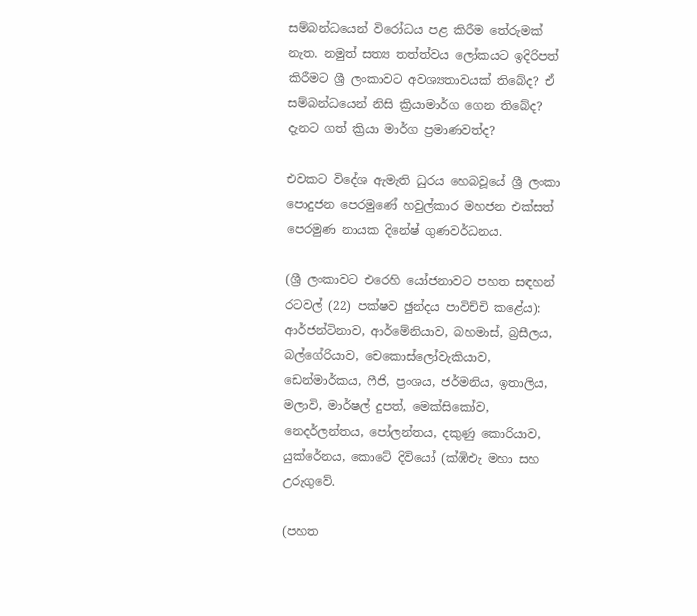සම්බන්ධයෙන් විරෝධය පළ කිරීම තේරුමක් නැත. නමුත් සත්‍ය තත්ත්වය ලෝකයට ඉදිරිපත් කිරීමට ශ්‍රී ලංකාවට අවශ්‍යතාවයක් තිබේද? ඒ සම්බන්ධයෙන් නිසි ක්‍රියාමාර්ග ගෙන තිබේද? දැනට ගත් ක්‍රියා මාර්ග ප්‍රමාණවත්ද?

එවකට විදේශ ඇමැති ධුරය හෙබවූයේ ශ්‍රී ලංකා පොදුජන පෙරමුණේ හවුල්කාර මහජන එක්සත් පෙරමුණ නායක දිනේෂ් ගුණවර්ධනය.

(ශ්‍රී ලංකාවට එරෙහි යෝජනාවට පහත සඳහන් රටවල් (22) පක්ෂව ඡුන්දය පාවිච්චි කළේය): ආර්ජන්ටිනාව, ආර්මේනියාව, බහමාස්, බ්‍රසීලය, බල්ගේරියාව, චෙකොස්ලෝවැකියාව, ඩෙන්මාර්කය, ෆීජි, ප්‍රංශය, ජර්මනිය, ඉතාලිය, මලාවි, මාර්ෂල් දුපත්, මෙක්සිකෝව, නෙදර්ලන්තය, පෝලන්තය, දකුණු කොරියාව, යුක්රේනය, කොටේ දිවියෝ (ක්‍ඹිඑැ මහා සහ උරුගුවේ.

(පහත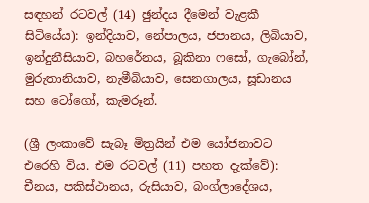සඳහන් රටවල් (14) ඡුන්දය දීමෙන් වැළකී සිටියේය): ඉන්දියාව, නේපාලය, ජපානය, ලිබියාව, ඉන්දුනීසියාව, බහරේනය, බූකිනා ෆසෝ, ගැබෝන්, මුරුතානියාව, නැමීබියාව, සෙනගාලය, සූඩානය සහ ටෝගෝ, කැමරූන්.

(ශ්‍රී ලංකාවේ සැබෑ මිත්‍රයින් එම යෝජනාවට එරෙහි විය. එම රටවල් (11) පහත දැක්වේ): චීනය, පකිස්ථානය, රුසියාව, බංග්ලාදේශය,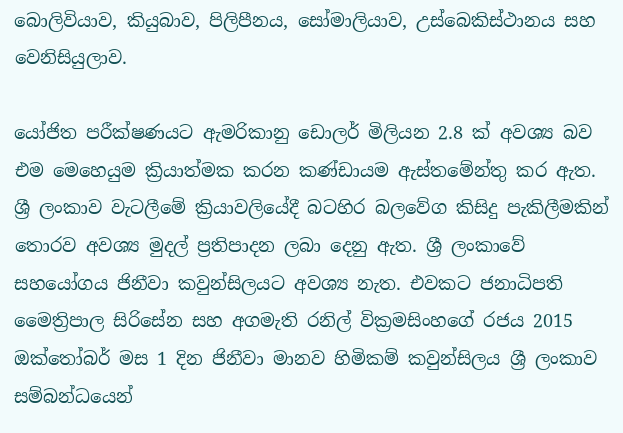බොලිවියාව, කියුබාව, පිලිපීනය, සෝමාලියාව, උස්බෙකිස්ථානය සහ වෙනිසියුලාව.

යෝජිත පරීක්ෂණයට ඇමරිකානු ඩොලර් මිලියන 2.8 ක් අවශ්‍ය බව එම මෙහෙයුම ක්‍රියාත්මක කරන කණ්ඩායම ඇස්තමේන්තු කර ඇත. ශ්‍රී ලංකාව වැටලීමේ ක්‍රියාවලියේදී බටහිර බලවේග කිසිදු පැකිලීමකින් තොරව අවශ්‍ය මුදල් ප්‍රතිපාදන ලබා දෙනු ඇත. ශ්‍රී ලංකාවේ සහයෝගය ජිනීවා කවුන්සිලයට අවශ්‍ය නැත. එවකට ජනාධිපති මෛත්‍රිපාල සිරිසේන සහ අගමැති රනිල් වික්‍රමසිංහගේ රජය 2015 ඔක්තෝබර් මස 1 දින ජිනීවා මානව හිමිකම් කවුන්සිලය ශ්‍රී ලංකාව සම්බන්ධයෙන්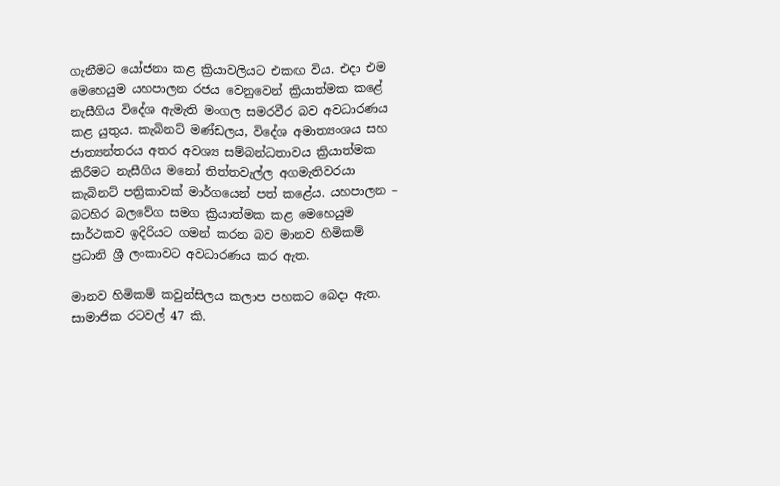ගැනීමට යෝජනා කළ ක්‍රියාවලියට එකඟ විය. එදා එම මෙහෙයුම යහපාලන රජය වෙනුවෙන් ක්‍රියාත්මක කළේ නැසීගිය විදේශ ඇමැති මංගල සමරවීර බව අවධාරණය කළ යුතුය. කැබිනට් මණ්ඩලය, විදේශ අමාත්‍යංශය සහ ජාත්‍යන්තරය අතර අවශ්‍ය සම්බන්ධතාවය ක්‍රියාත්මක කිරීමට නැසීගිය මනෝ තිත්තවැල්ල අගමැතිවරයා කැබිනට් පත්‍රිකාවක් මාර්ගයෙන් පත් කළේය. යහපාලන – බටහිර බලවේග සමග ක්‍රියාත්මක කළ මෙහෙයුම සාර්ථකව ඉදිරියට ගමන් කරන බව මානව හිමිකම් ප්‍රධානි ශ්‍රී ලංකාවට අවධාරණය කර ඇත.

මානව හිමිකම් කවුන්සිලය කලාප පහකට බෙදා ඇත. සාමාජික රටවල් 47 කි.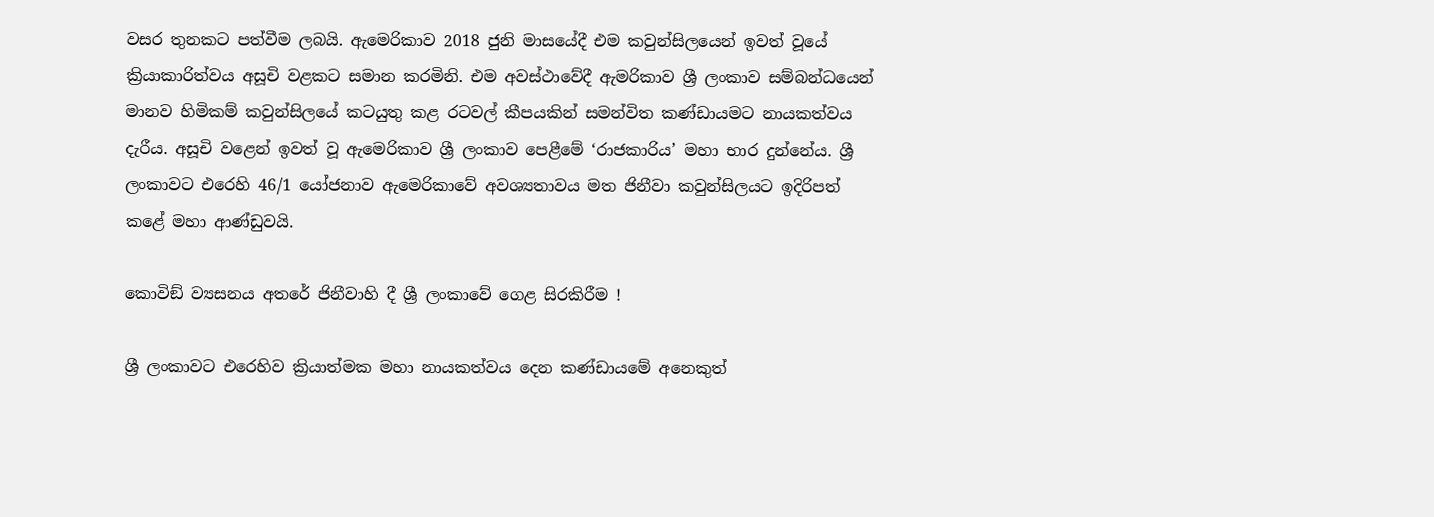වසර තුනකට පත්වීම ලබයි. ඇමෙරිකාව 2018 ජුනි මාසයේදී එම කවුන්සිලයෙන් ඉවත් වූයේ ක්‍රියාකාරිත්වය අසූචි වළකට සමාන කරමිනි. එම අවස්ථාවේදී ඇමරිකාව ශ්‍රී ලංකාව සම්බන්ධයෙන් මානව හිමිකම් කවුන්සිලයේ කටයුතු කළ රටවල් කීපයකින් සමන්විත කණ්ඩායමට නායකත්වය දැරීය. අසූචි වළෙන් ඉවත් වූ ඇමෙරිකාව ශ්‍රී ලංකාව පෙළීමේ ‘රාජකාරිය’ මහා භාර දුන්නේය. ශ්‍රී ලංකාවට එරෙහි 46/1 යෝජනාව ඇමෙරිකාවේ අවශ්‍යතාවය මත ජිනීවා කවුන්සිලයට ඉදිරිපත් කළේ මහා ආණ්ඩුවයි.

කොවිඞ් ව්‍යසනය අතරේ ජිනීවාහි දී ශ්‍රී ලංකාවේ ගෙළ සිරකිරීම !

ශ්‍රී ලංකාවට එරෙහිව ක්‍රියාත්මක මහා නායකත්වය දෙන කණ්ඩායමේ අනෙකුත්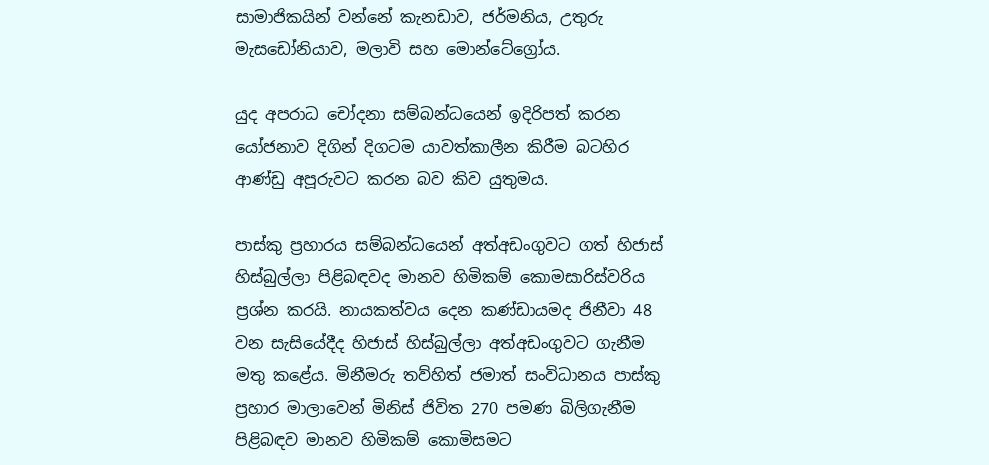සාමාජිකයින් වන්නේ කැනඩාව, ජර්මනිය, උතුරු මැසඩෝනියාව, මලාවි සහ මොන්ටේග්‍රෝය.

යුද අපරාධ චෝදනා සම්බන්ධයෙන් ඉදිරිපත් කරන යෝජනාව දිගින් දිගටම යාවත්කාලීන කිරීම බටහිර ආණ්ඩු අපූරුවට කරන බව කිව යුතුමය.

පාස්කු ප්‍රහාරය සම්බන්ධයෙන් අත්අඩංගුවට ගත් හිජාස් හිස්බුල්ලා පිළිබඳවද මානව හිමිකම් කොමසාරිස්වරිය ප්‍රශ්න කරයි. නායකත්වය දෙන කණ්ඩායමද ජිනීවා 48 වන සැසියේදීද හිජාස් හිස්බුල්ලා අත්අඩංගුවට ගැනීම මතු කළේය. මිනීමරු තව්හිත් ජමාත් සංවිධානය පාස්කු ප්‍රහාර මාලාවෙන් මිනිස් ජිවිත 270 පමණ බිලිගැනීම පිළිබඳව මානව හිමිකම් කොමිසමට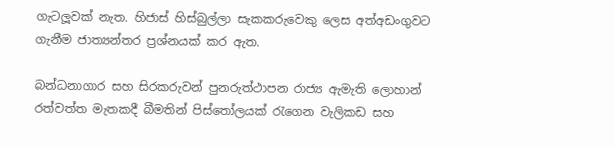ගැටලූවක් නැත. හිජාස් හිස්බුල්ලා සැකකරුවෙකු ලෙස අත්අඩංගුවට ගැනීම ජාත්‍යන්තර ප්‍රශ්නයක් කර ඇත.

බන්ධනාගාර සහ සිරකරුවන් පුනරුත්ථාපන රාජ්‍ය ඇමැති ලොහාන් රත්වත්ත මැතකදී බීමතින් පිස්තෝලයක් රැගෙන වැලිකඩ සහ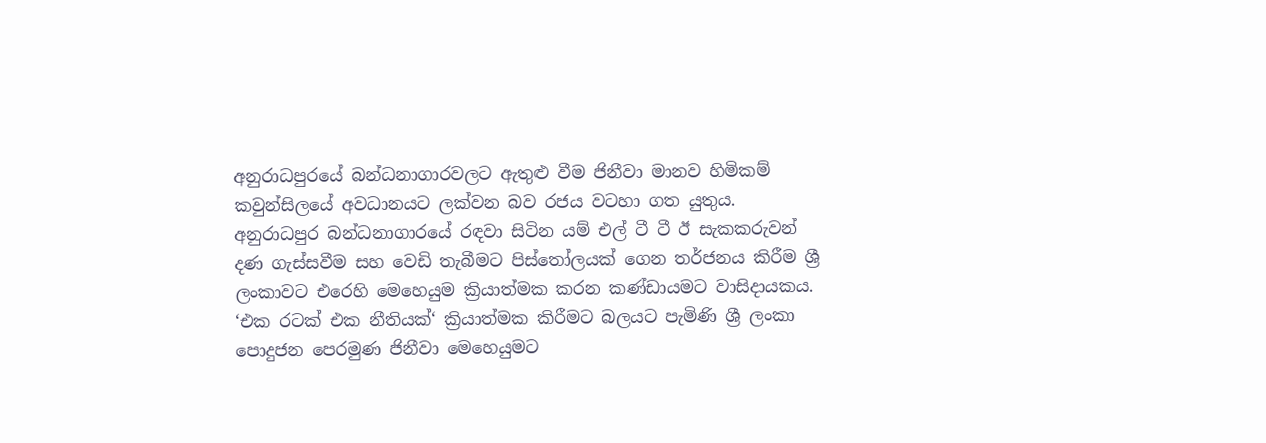අනුරාධපුරයේ බන්ධනාගාරවලට ඇතුළු වීම ජිනීවා මානව හිමිකම් කවුන්සිලයේ අවධානයට ලක්වන බව රජය වටහා ගත යුතුය. අනුරාධපුර බන්ධනාගාරයේ රඳවා සිටින යම් එල් ටී ටී ඊ සැකකරුවන් දණ ගැස්සවීම සහ වෙඩි තැබීමට පිස්තෝලයක් ගෙන තර්ජනය කිරීම ශ්‍රී ලංකාවට එරෙහි මෙහෙයුම ක්‍රියාත්මක කරන කණ්ඩායමට වාසිදායකය. ‘එක රටක් එක නීතියක්‘ ක්‍රියාත්මක කිරීමට බලයට පැමිණි ශ්‍රී ලංකා පොදුජන පෙරමුණ ජිනීවා මෙහෙයුමට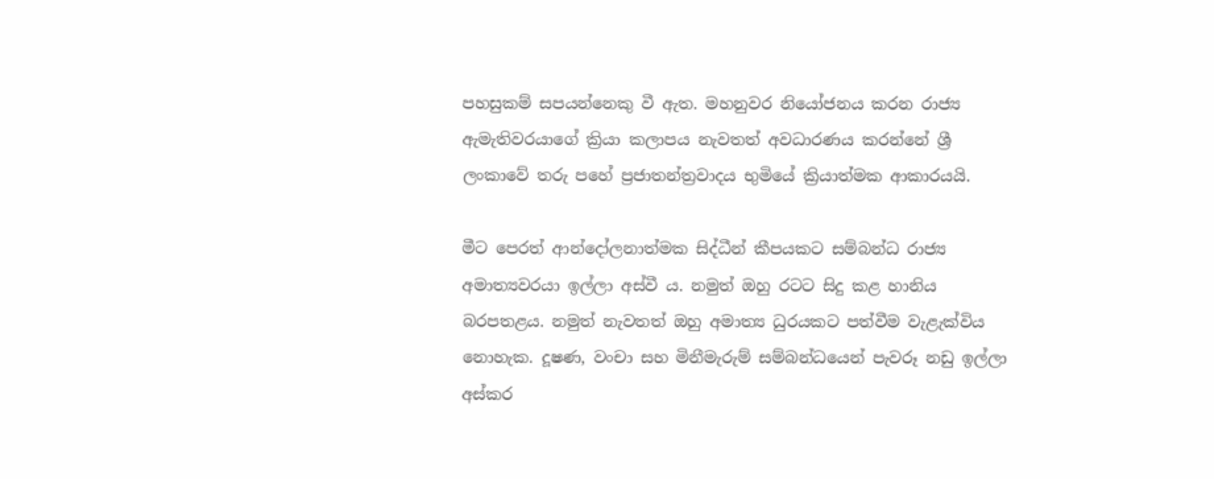පහසුකම් සපයන්නෙකු වී ඇත. මහනුවර නියෝජනය කරන රාජ්‍ය ඇමැතිවරයාගේ ක්‍රියා කලාපය නැවතත් අවධාරණය කරන්නේ ශ්‍රී ලංකාවේ තරු පහේ ප්‍රජාතන්ත්‍රවාදය භුමියේ ක්‍රියාත්මක ආකාරයයි.

මීට පෙරත් ආන්දෝලනාත්මක සිද්ධීන් කීපයකට සම්බන්ධ රාජ්‍ය අමාත්‍යවරයා ඉල්ලා අස්වී ය. නමුත් ඔහු රටට සිදු කළ හානිය බරපතළය. නමුත් නැවතත් ඔහු අමාත්‍ය ධුරයකට පත්වීම වැළැක්විය නොහැක. දූෂණ, වංචා සහ මිනීමැරුම් සම්බන්ධයෙන් පැවරූ නඩු ඉල්ලා අස්කර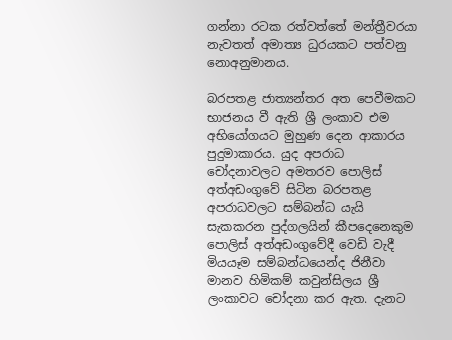ගන්නා රටක රත්වත්තේ මන්ත්‍රීවරයා නැවතත් අමාත්‍ය ධුරයකට පත්වනු නොඅනුමානය.

බරපතළ ජාත්‍යන්තර අත පෙවීමකට භාජනය වී ඇති ශ්‍රී ලංකාව එම අභියෝගයට මුහුණ දෙන ආකාරය පුදුමාකාරය. යුද අපරාධ චෝදනාවලට අමතරව පොලිස් අත්අඩංගුවේ සිටින බරපතළ අපරාධවලට සම්බන්ධ යැයි සැකකරන පුද්ගලයින් කීපදෙනෙකුම පොලිස් අත්අඩංගුවේදී වෙඩි වැදී මියයෑම සම්බන්ධයෙන්ද ජිනීවා මානව හිමිකම් කවුන්සිලය ශ්‍රී ලංකාවට චෝදනා කර ඇත. දැනට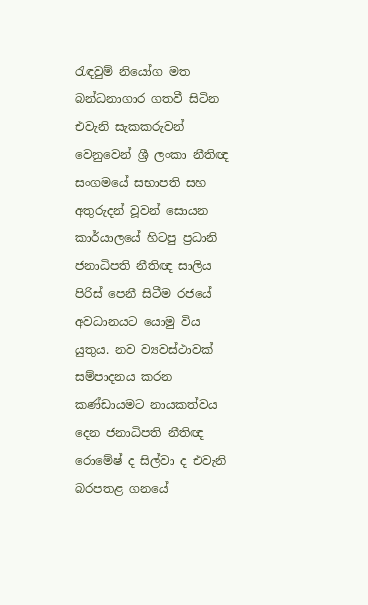රැඳවුම් නියෝග මත බන්ධනාගාර ගතවී සිටින එවැනි සැකකරුවන් වෙනුවෙන් ශ්‍රී ලංකා නීතිඥ සංගමයේ සභාපති සහ අතුරුදන් වූවන් සොයන කාර්යාලයේ හිටපු ප්‍රධානි ජනාධිපති නීතිඥ සාලිය පිරිස් පෙනී සිටීම රජයේ අවධානයට යොමු විය යුතුය. නව ව්‍යවස්ථාවක් සම්පාදනය කරන කණ්ඩායමට නායකත්වය දෙන ජනාධිපති නීතිඥ රොමේෂ් ද සිල්වා ද එවැනි බරපතළ ගනයේ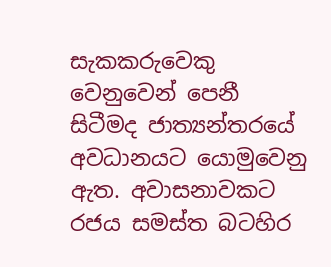සැකකරුවෙකු වෙනුවෙන් පෙනී සිටීමද ජාත්‍යන්තරයේ අවධානයට යොමුවෙනු ඇත. අවාසනාවකට රජය සමස්ත බටහිර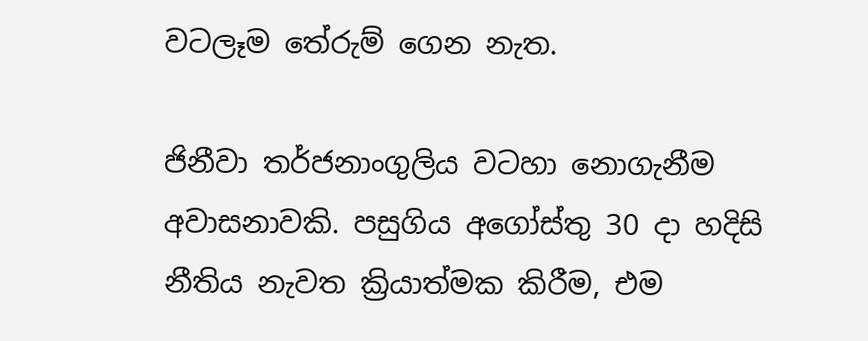වටලෑම තේරුම් ගෙන නැත.

ජිනීවා තර්ජනාංගුලිය වටහා නොගැනීම අවාසනාවකි. පසුගිය අගෝස්තු 30 දා හදිසි නීතිය නැවත ක්‍රියාත්මක කිරීම, එම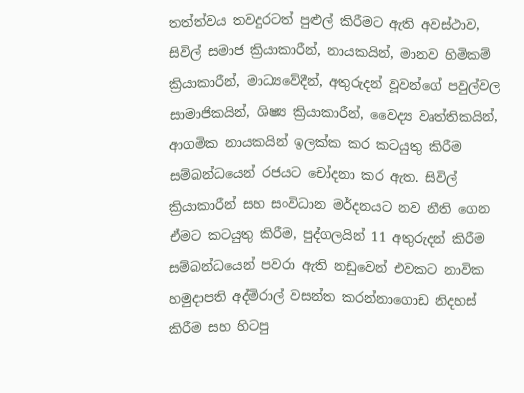තත්ත්වය තවදුරටත් පුළුල් කිරීමට ඇති අවස්ථාව, සිවිල් සමාජ ක්‍රියාකාරීන්, නායකයින්, මානව හිමිකම් ක්‍රියාකාරීන්, මාධ්‍යවේදීන්, අතුරුදන් වූවන්ගේ පවුල්වල සාමාජිකයින්, ශිෂ්‍ය ක්‍රියාකාරීන්, වෛද්‍ය වෘත්තිකයින්, ආගමික නායකයින් ඉලක්ක කර කටයුතු කිරීම සම්බන්ධයෙන් රජයට චෝදනා කර ඇත. සිවිල් ක්‍රියාකාරීන් සහ සංවිධාන මර්දනයට නව නීති ගෙන ඒමට කටයුතු කිරීම, පුද්ගලයින් 11 අතුරුදන් කිරීම සම්බන්ධයෙන් පවරා ඇති නඩුවෙන් එවකට නාවික හමුදාපති අද්මිරාල් වසන්ත කරන්නාගොඩ නිදහස් කිරීම සහ හිටපු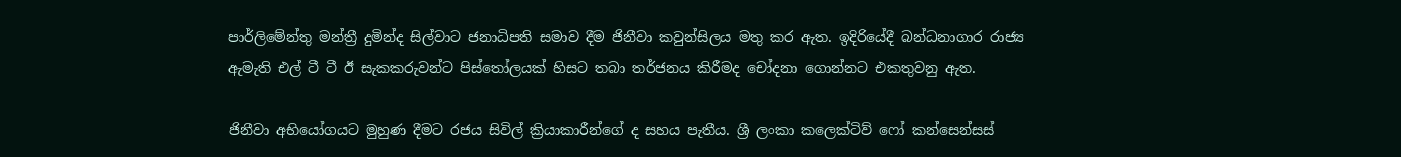පාර්ලිමේන්තු මන්ත්‍රී දුමින්ද සිල්වාට ජනාධිපති සමාව දීම ජිනීවා කවුන්සිලය මතු කර ඇත. ඉදිරියේදී බන්ධනාගාර රාජ්‍ය ඇමැති එල් ටී ටී ඊ සැකකරුවන්ට පිස්තෝලයක් හිසට තබා තර්ජනය කිරීමද චෝදනා ගොන්නට එකතුවනු ඇත.

ජිනීවා අභියෝගයට මුහුණ දීමට රජය සිවිල් ක්‍රියාකාරීන්ගේ ද සහය පැතීය. ශ්‍රී ලංකා කලෙක්ටිව් ෆෝ කන්සෙන්සස්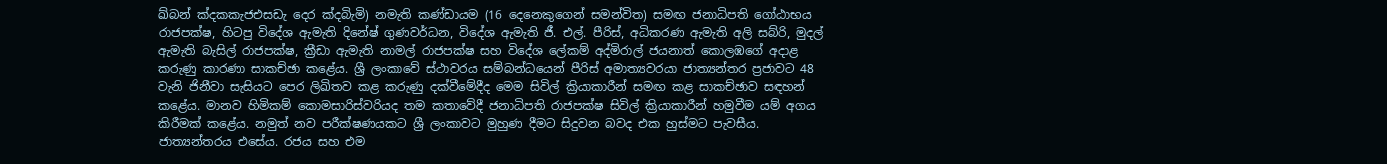ඛ්බන් ක්‍දකකැජඑසඩැ දෙර ක්‍දබිැමි) නමැති කණ්ඩායම (16 දෙනෙකුගෙන් සමන්විත) සමඟ ජනාධිපති ගෝඨාභය රාජපක්ෂ, හිටපු විදේශ ඇමැති දිනේෂ් ගුණවර්ධන, විදේශ ඇමැති ජී. එල්. පීරිස්, අධිකරණ ඇමැති අලි සබ්රි, මුදල් ඇමැති බැසිල් රාජපක්ෂ, ක්‍රීඩා ඇමැති නාමල් රාජපක්ෂ සහ විදේශ ලේකම් අද්මිරාල් ජයනාත් කොලඹගේ අදාළ කරුණු කාරණා සාකච්ඡා කළේය. ශ්‍රී ලංකාවේ ස්ථාවරය සම්බන්ධයෙන් පීරිස් අමාත්‍යවරයා ජාත්‍යන්තර ප්‍රජාවට 48 වැනි ජිනීවා සැසියට පෙර ලිඛිතව කළ කරුණු දක්වීමේදීද මෙම සිවිල් ක්‍රියාකාරීන් සමඟ කළ සාකච්ඡාව සඳහන් කළේය. මානව හිමිකම් කොමසාරිස්වරියද තම කතාවේදී ජනාධිපති රාජපක්ෂ සිවිල් ක්‍රියාකාරීන් හමුවීම යම් අගය කිරීමක් කළේය. නමුත් නව පරීක්ෂණයකට ශ්‍රී ලංකාවට මුහුණ දීමට සිදුවන බවද එක හුස්මට පැවසීය. ජාත්‍යන්තරය එසේය. රජය සහ එම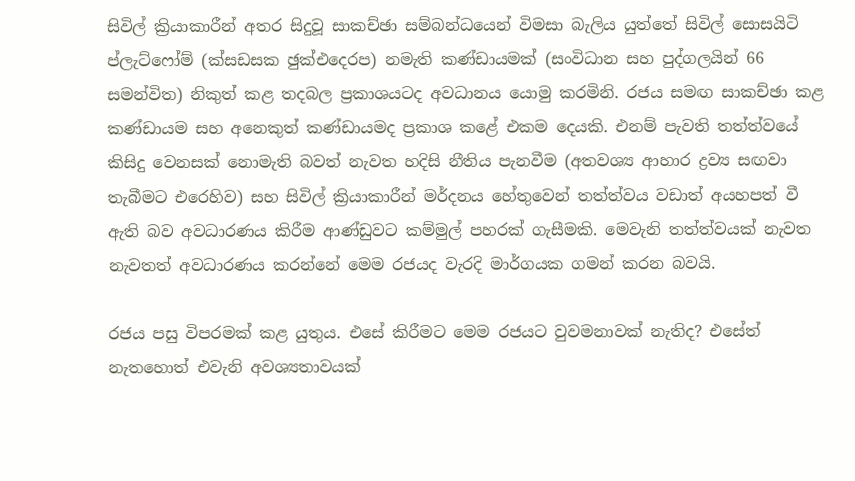සිවිල් ක්‍රියාකාරීන් අතර සිදුවූ සාකච්ඡා සම්බන්ධයෙන් විමසා බැලිය යුත්තේ සිවිල් සොසයිටි ප්ලැට්ෆෝම් (ක්‍සඩසක ඡුක්එදෙරප) නමැති කණ්ඩායමක් (සංවිධාන සහ පුද්ගලයින් 66 සමන්විත) නිකුත් කළ තදබල ප්‍රකාශයටද අවධානය යොමු කරමිනි. රජය සමඟ සාකච්ඡා කළ කණ්ඩායම සහ අනෙකුත් කණ්ඩායමද ප්‍රකාශ කළේ එකම දෙයකි. එනම් පැවති තත්ත්වයේ කිසිදු වෙනසක් නොමැති බවත් නැවත හදිසි නීතිය පැනවීම (අතවශ්‍ය ආහාර ද්‍රව්‍ය සඟවා තැබීමට එරෙහිව) සහ සිවිල් ක්‍රියාකාරීන් මර්දනය හේතුවෙන් තත්ත්වය වඩාත් අයහපත් වී ඇති බව අවධාරණය කිරීම ආණ්ඩුවට කම්මුල් පහරක් ගැසීමකි. මෙවැනි තත්ත්වයක් නැවත නැවතත් අවධාරණය කරන්නේ මෙම රජයද වැරදි මාර්ගයක ගමන් කරන බවයි.

රජය පසු විපරමක් කළ යුතුය. එසේ කිරීමට මෙම රජයට වුවමනාවක් නැතිද? එසේත් නැතහොත් එවැනි අවශ්‍යතාවයක්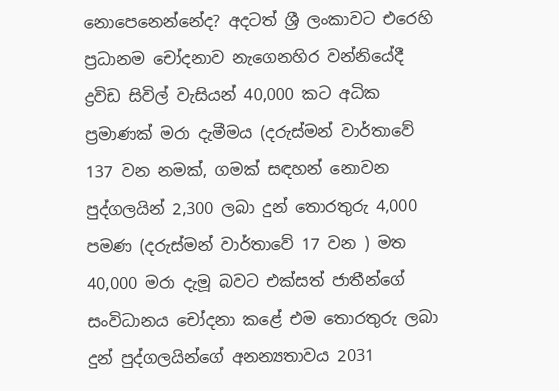නොපෙනෙන්නේද? අදටත් ශ්‍රී ලංකාවට එරෙහි ප්‍රධානම චෝදනාව නැගෙනහිර වන්නියේදී ද්‍රවිඩ සිවිල් වැසියන් 40,000 කට අධික ප්‍රමාණක් මරා දැමීමය (දරුස්මන් වාර්තාවේ 137 වන නමක්, ගමක් සඳහන් නොවන පුද්ගලයින් 2,300 ලබා දුන් තොරතුරු 4,000 පමණ (දරුස්මන් වාර්තාවේ 17 වන ) මත 40,000 මරා දැමූ බවට එක්සත් ජාතීන්ගේ සංවිධානය චෝදනා කළේ එම තොරතුරු ලබා දුන් පුද්ගලයින්ගේ අනන්‍යතාවය 2031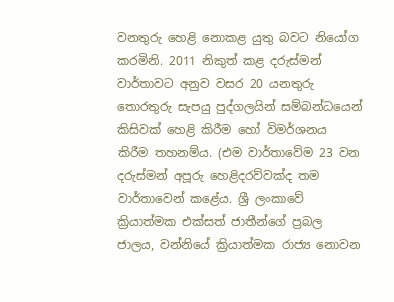වනතුරු හෙළි නොකළ යුතු බවට නියෝග කරමිනි. 2011 නිකුත් කළ දරුස්මන් වාර්තාවට අනුව වසර 20 යනතුරු තොරතුරු සැපයු පුද්ගලයින් සම්බන්ධයෙන් කිසිවක් හෙළි කිරීම හෝ විමර්ශනය කිරීම තහනම්ය. (එම වාර්තාවේම 23 වන දරුස්මන් අපූරු හෙළිදරව්වක්ද තම වාර්තාවෙන් කළේය. ශ්‍රී ලංකාවේ ක්‍රියාත්මක එක්සත් ජාතීන්ගේ ප්‍රබල ජාලය, වන්නියේ ක්‍රියාත්මක රාජ්‍ය නොවන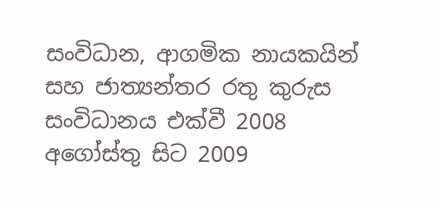සංවිධාන, ආගමික නායකයින් සහ ජාත්‍යන්තර රතු කුරුස සංවිධානය එක්වී 2008 අගෝස්තු සිට 2009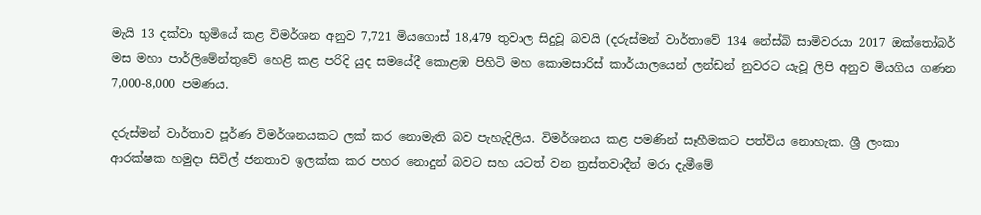මැයි 13 දක්වා භුමියේ කළ විමර්ශන අනුව 7,721 මියගොස් 18,479 තුවාල සිදුවූ බවයි (දරුස්මන් වාර්තාවේ 134 නේස්බි සාමිවරයා 2017 ඔක්තෝබර් මස මහා පාර්ලිමේන්තුවේ හෙළි කළ පරිදි යුද සමයේදී කොළඹ පිහිටි මහ කොමසාරිස් කාර්යාලයෙන් ලන්ඩන් නුවරට යැවූ ලිපි අනුව මියගිය ගණන 7,000-8,000 පමණය.

දරුස්මන් වාර්තාව පූර්ණ විමර්ශනයකට ලක් කර නොමැති බව පැහැදිලිය. විමර්ශනය කළ පමණින් සෑහීමකට පත්විය නොහැක. ශ්‍රී ලංකා ආරක්ෂක හමුදා සිවිල් ජනතාව ඉලක්ක කර පහර නොදුන් බවට සහ යටත් වන ත්‍රස්තවාදීන් මරා දැමීමේ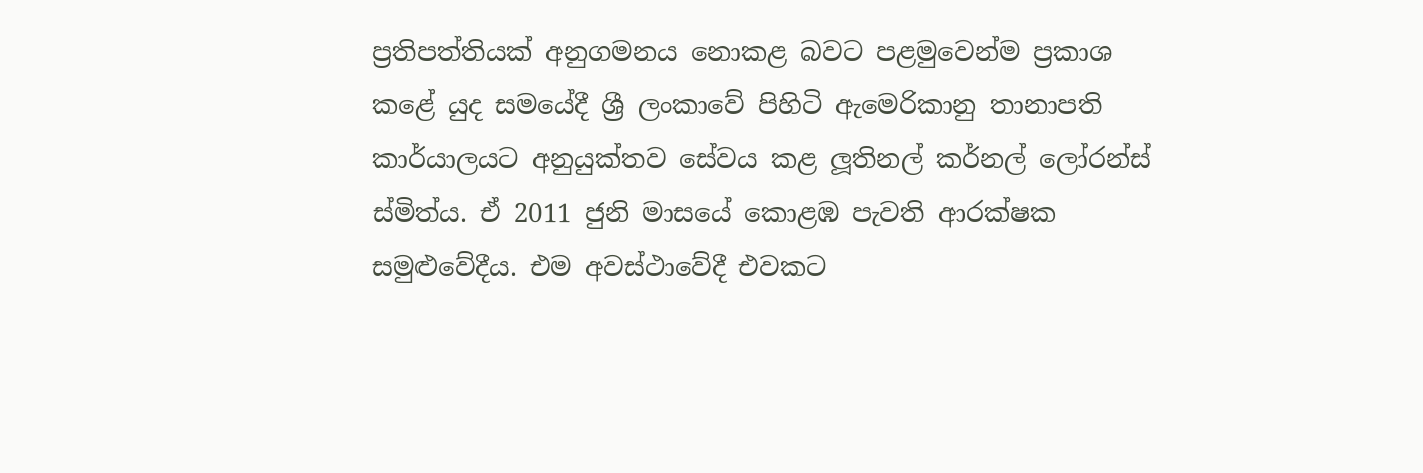ප්‍රතිපත්තියක් අනුගමනය නොකළ බවට පළමුවෙන්ම ප්‍රකාශ කළේ යුද සමයේදී ශ්‍රී ලංකාවේ පිහිටි ඇමෙරිකානු තානාපති කාර්යාලයට අනුයුක්තව සේවය කළ ලූතිනල් කර්නල් ලෝරන්ස් ස්මිත්ය. ඒ 2011 ජුනි මාසයේ කොළඹ පැවති ආරක්ෂක සමුළුවේදීය. එම අවස්ථාවේදී එවකට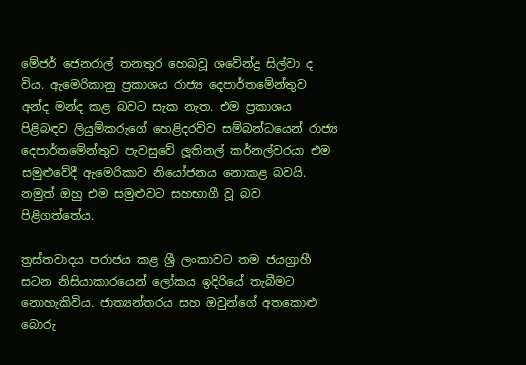මේජර් ජෙනරාල් තනතුර හෙබවූ ශවේන්ද්‍ර සිල්වා ද විය. ඇමෙරිකානු ප්‍රකාශය රාජ්‍ය දෙපාර්තමේන්තුව අන්ද මන්ද කළ බවට සැක නැත. එම ප්‍රකාශය පිළිබඳව ලියුම්කරුගේ හෙළිදරව්ව සම්බන්ධයෙන් රාජ්‍ය දෙපාර්තමේන්තුව පැවසුවේ ලූතිනල් කර්නල්වරයා එම සමුළුවේදී ඇමෙරිකාව නියෝජනය නොකළ බවයි. නමුත් ඔහු එම සමුළුවට සහභාගී වූ බව පිළිගත්තේය.

ත්‍රස්තවාදය පරාජය කළ ශ්‍රී ලංකාවට තම ජයග්‍රාහී සටන නිසියාකාරයෙන් ලෝකය ඉදිරියේ තැබීමට නොහැකිවිය. ජාත්‍යන්තරය සහ ඔවුන්ගේ අතකොළු බොරු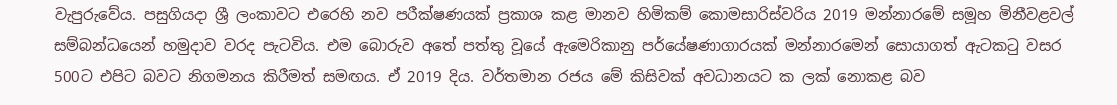වැපුරුවේය. පසුගියදා ශ්‍රී ලංකාවට එරෙහි නව පරීක්ෂණයක් ප්‍රකාශ කළ මානව හිමිකම් කොමසාරිස්වරිය 2019 මන්නාරමේ සමූහ මිනීවළවල් සම්බන්ධයෙන් හමුදාව වරද පැටවිය. එම බොරුව අතේ පත්තු වූයේ ඇමෙරිකානු පර්යේෂණාගාරයක් මන්නාරමෙන් සොයාගත් ඇටකටු වසර 500ට එපිට බවට නිගමනය කිරීමත් සමඟය. ඒ 2019 දිය. වර්තමාන රජය මේ කිසිවක් අවධානයට ක ලක් නොකළ බව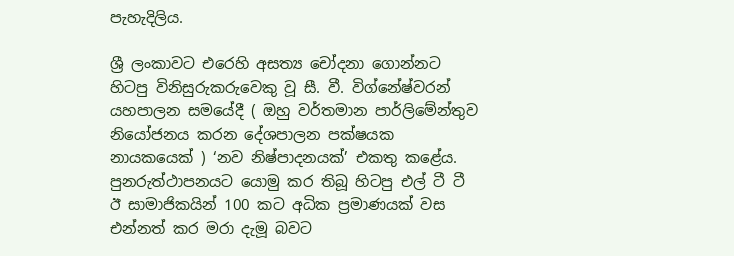පැහැදිලිය.

ශ්‍රී ලංකාවට එරෙහි අසත්‍ය චෝදනා ගොන්නට හිටපු විනිසුරුකරුවෙකු වූ සී. වී. විග්නේෂ්වරන් යහපාලන සමයේදී ( ඔහු වර්තමාන පාර්ලිමේන්තුව නියෝජනය කරන දේශපාලන පක්ෂයක නායකයෙක් ) ‘නව නිෂ්පාදනයක්’ එකතු කළේය. පුනරුත්ථාපනයට යොමු කර තිබූ හිටපු එල් ටී ටී ඊ සාමාජිකයින් 100 කට අධික ප්‍රමාණයක් වස එන්නත් කර මරා දැමූ බවට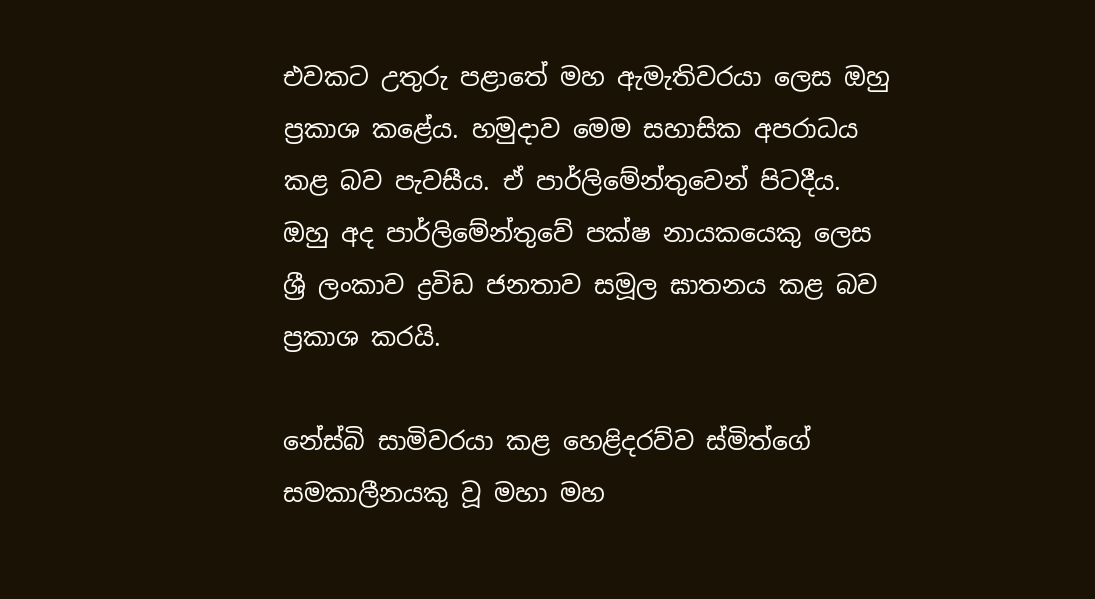එවකට උතුරු පළාතේ මහ ඇමැතිවරයා ලෙස ඔහු ප්‍රකාශ කළේය. හමුදාව මෙම සහාසික අපරාධය කළ බව පැවසීය. ඒ පාර්ලිමේන්තුවෙන් පිටදීය. ඔහු අද පාර්ලිමේන්තුවේ පක්ෂ නායකයෙකු ලෙස ශ්‍රී ලංකාව ද්‍රවිඩ ජනතාව සමූල ඝාතනය කළ බව ප්‍රකාශ කරයි.

නේස්බි සාමිවරයා කළ හෙළිදරව්ව ස්මිත්ගේ සමකාලීනයකු වූ මහා මහ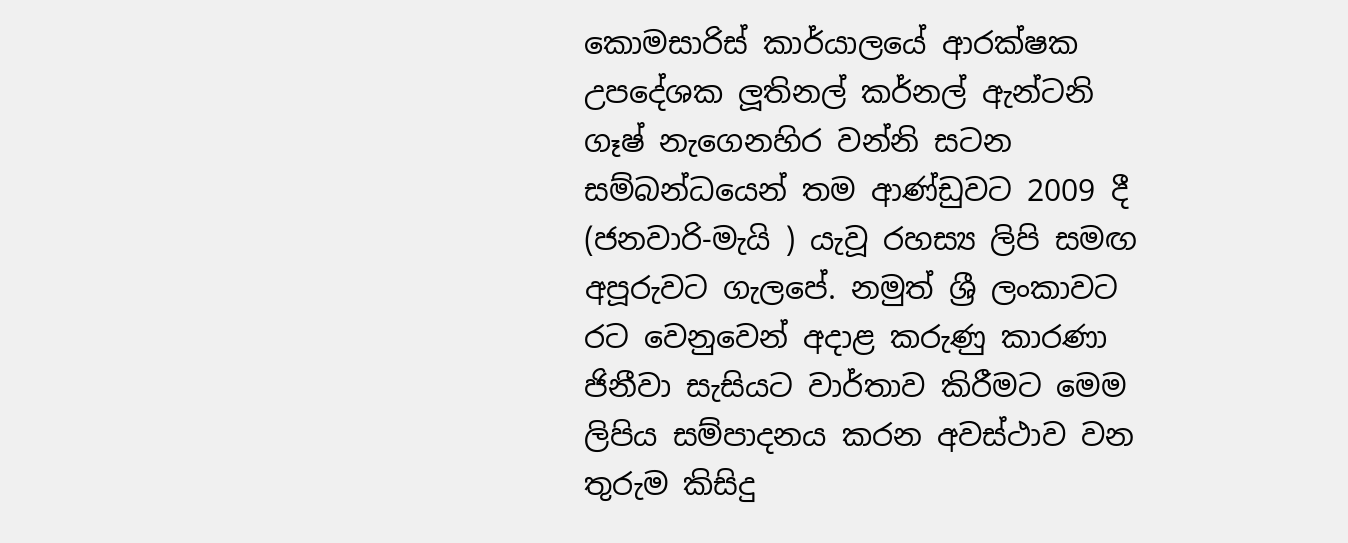කොමසාරිස් කාර්යාලයේ ආරක්ෂක උපදේශක ලූතිනල් කර්නල් ඇන්ටනි ගෑෂ් නැගෙනහිර වන්නි සටන සම්බන්ධයෙන් තම ආණ්ඩුවට 2009 දී (ජනවාරි-මැයි ) යැවූ රහස්‍ය ලිපි සමඟ අපූරුවට ගැලපේ. නමුත් ශ්‍රී ලංකාවට රට වෙනුවෙන් අදාළ කරුණු කාරණා ජිනීවා සැසියට වාර්තාව කිරීමට මෙම ලිපිය සම්පාදනය කරන අවස්ථාව වන තුරුම කිසිදු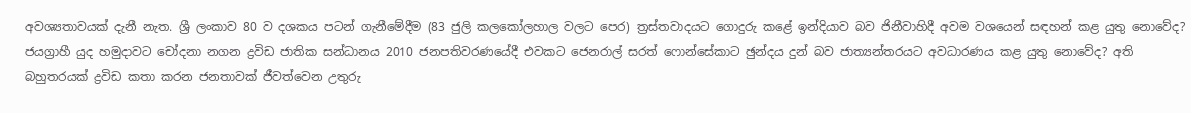අවශ්‍යතාවයක් දැනී නැත. ශ්‍රී ලංකාව 80 ව දශකය පටන් ගැනීමේදීම (83 ජුලි කලකෝලහාල වලට පෙර) ත්‍රස්තවාදයට ගොදුරු කළේ ඉන්දියාව බව ජිනීවාහිදී අවම වශයෙන් සඳහන් කළ යුතු නොවේද? ජයග්‍රාහී යුද හමුදාවට චෝදනා නගන ද්‍රවිඩ ජාතික සන්ධානය 2010 ජනපතිවරණයේදී එවකට ජෙනරාල් සරත් ෆොන්සේකාට ඡුන්දය දුන් බව ජාත්‍යන්තරයට අවධාරණය කළ යුතු නොවේද? අති බහුතරයක් ද්‍රවිඩ කතා කරන ජනතාවක් ජීවත්වෙන උතුරු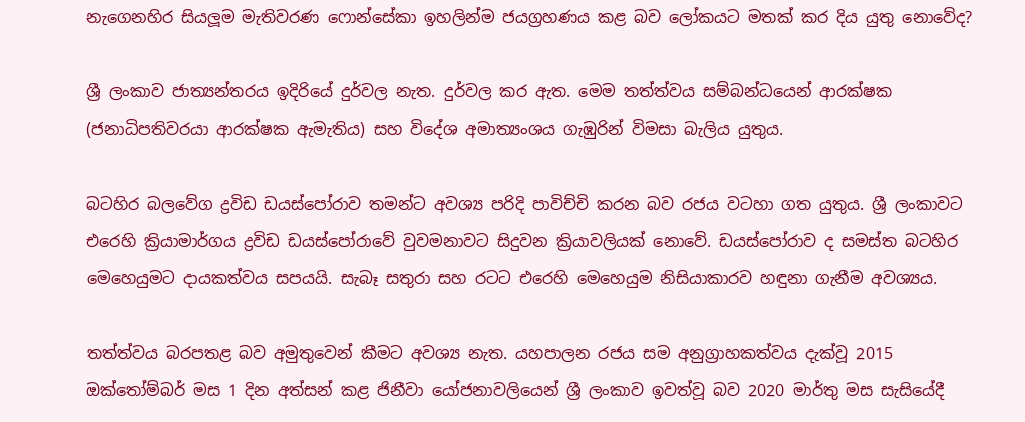නැගෙනහිර සියලූම මැතිවරණ ෆොන්සේකා ඉහලින්ම ජයග්‍රහණය කළ බව ලෝකයට මතක් කර දිය යුතු නොවේද?

ශ්‍රී ලංකාව ජාත්‍යන්තරය ඉදිරියේ දුර්වල නැත. දුර්වල කර ඇත. මෙම තත්ත්වය සම්බන්ධයෙන් ආරක්ෂක (ජනාධිපතිවරයා ආරක්ෂක ඇමැතිය) සහ විදේශ අමාත්‍යංශය ගැඹුරින් විමසා බැලිය යුතුය.

බටහිර බලවේග ද්‍රවිඩ ඩයස්පෝරාව තමන්ට අවශ්‍ය පරිදි පාවිච්චි කරන බව රජය වටහා ගත යුතුය. ශ්‍රී ලංකාවට එරෙහි ක්‍රියාමාර්ගය ද්‍රවිඩ ඩයස්පෝරාවේ වුවමනාවට සිදුවන ක්‍රියාවලියක් නොවේ. ඩයස්පෝරාව ද සමස්ත බටහිර මෙහෙයුමට දායකත්වය සපයයි. සැබෑ සතුරා සහ රටට එරෙහි මෙහෙයුම නිසියාකාරව හඳුනා ගැනීම අවශ්‍යය.

තත්ත්වය බරපතළ බව අමුතුවෙන් කීමට අවශ්‍ය නැත. යහපාලන රජය සම අනුග්‍රාහකත්වය දැක්වූ 2015 ඔක්තෝම්බර් මස 1 දින අත්සන් කළ ජිනීවා යෝජනාවලියෙන් ශ්‍රී ලංකාව ඉවත්වූ බව 2020 මාර්තු මස සැසියේදී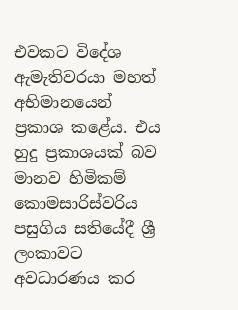එවකට විදේශ ඇමැතිවරයා මහත් අභිමානයෙන් ප්‍රකාශ කළේය. එය හුදු ප්‍රකාශයක් බව මානව හිමිකම් කොමසාරිස්වරිය පසුගිය සතියේදී ශ්‍රී ලංකාවට අවධාරණය කර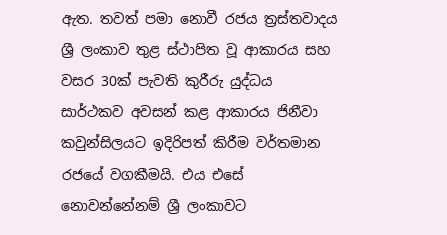ඇත. තවත් පමා නොවී රජය ත්‍රස්තවාදය ශ්‍රී ලංකාව තුළ ස්ථාපිත වූ ආකාරය සහ වසර 30ක් පැවති කුරීරු යුද්ධය සාර්ථකව අවසන් කළ ආකාරය ජිනීවා කවුන්සිලයට ඉදිරිපත් කිරීම වර්තමාන රජයේ වගකීමයි. එය එසේ නොවන්නේනම් ශ්‍රී ලංකාවට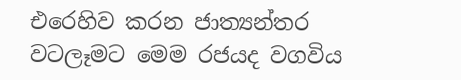එරෙහිව කරන ජාත්‍යන්තර වටලෑමට මෙම රජයද වගවිය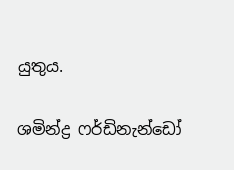යුතුය.

ශමින්ද්‍ර ෆර්ඩිනැන්ඩෝ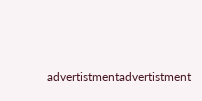advertistmentadvertistment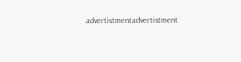advertistmentadvertistment